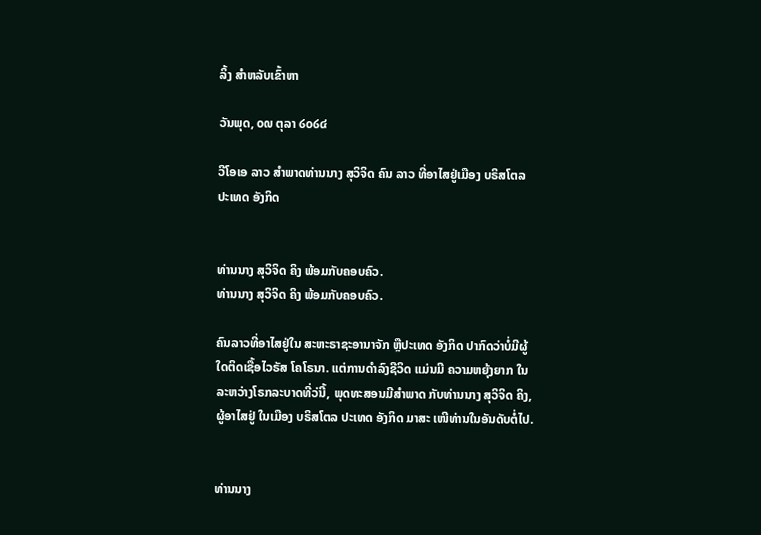ລິ້ງ ສຳຫລັບເຂົ້າຫາ

ວັນພຸດ, ໐໙ ຕຸລາ ໒໐໒໔

ວີໂອເອ ລາວ ສຳພາດທ່ານນາງ ສຸວິຈິດ ຄົນ ລາວ ທີ່ອາໄສຢູ່ເມືອງ ບຣິສໂຕລ ປະເທດ ອັງກິດ


ທ່ານນາງ ສຸວິຈິດ ຄິງ ພ້ອມກັບຄອບຄົວ.
ທ່ານນາງ ສຸວິຈິດ ຄິງ ພ້ອມກັບຄອບຄົວ.

ຄົນລາວທີ່ອາໄສຢູ່ໃນ ສະຫະຣາຊະອານາຈັກ ຫຼືປະເທດ ອັງກິດ ປາກົດວ່າບໍ່ມີຜູ້ໃດຕິດເຊື້ອໄວຣັສ ໂຄໂຣນາ. ແຕ່ການດຳລົງຊີວິດ ແມ່ນມີ ຄວາມຫຍຸ້ງຍາກ ໃນລະຫວ່າງໂຣກລະບາດທີ່ວ່ນີ້, ພຸດທະສອນມີສຳພາດ ກັບທ່ານນາງ ສຸວິຈິດ ຄິງ, ຜູ້ອາໄສຢູ່ ໃນເມືອງ ບຣິສໂຕລ ປະເທດ ອັງກິດ ມາສະ ເໜີທ່ານໃນອັນດັບຕໍ່ໄປ.


ທ່ານນາງ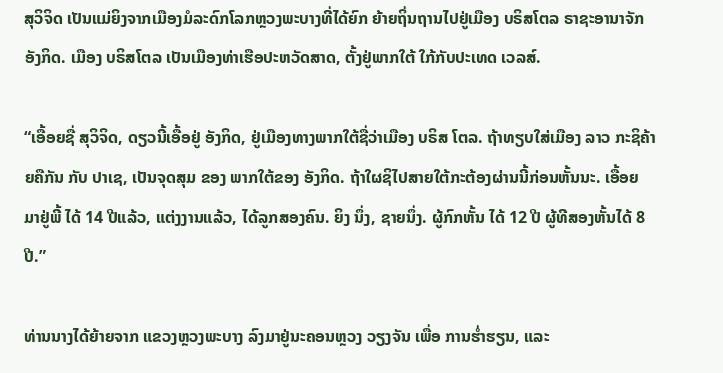ສຸວິຈິດ ເປັນແມ່ຍິງຈາກເມືອງມໍລະດົກໂລກຫຼວງພະບາງທີ່ໄດ້ຍົກ ຍ້າຍຖິ່ນຖານໄປຢູ່ເມືອງ ບຣິສໂຕລ ຣາຊະອານາຈັກ ອັງກິດ. ເມືອງ ບຣິສໂຕລ ເປັນເມືອງທ່າເຮືອປະຫວັດສາດ, ຕັ້ງຢູ່ພາກໃຕ້ ໃກ້ກັບປະເທດ ເວລສ໌.

“ເອື້ອຍຊື່ ສຸວິຈິດ, ດຽວນີ້ເອື້ອຢູ່ ອັງກິດ, ຢູ່ເມືອງທາງພາກໃຕ້ຊື່ວ່າເມືອງ ບຣິສ ໂຕລ. ຖ້າທຽບໃສ່ເມືອງ ລາວ ກະຊິຄ້າຍຄືກັນ ກັບ ປາເຊ, ເປັນຈຸດສຸມ ຂອງ ພາກໃຕ້ຂອງ ອັງກິດ. ຖ້າໃຜຊິໄປສາຍໃຕ້ກະຕ້ອງຜ່ານນີ້ກ່ອນຫັ້ນນະ. ເອື້ອຍ ມາຢູ່ພີ້ ໄດ້ 14 ປີແລ້ວ, ແຕ່ງງານແລ້ວ, ໄດ້ລູກສອງຄົນ. ຍິງ ນຶ່ງ, ຊາຍນຶ່ງ. ຜູ້ກົກຫັ້ນ ໄດ້ 12 ປີ ຜູ້ທີສອງຫັ້ນໄດ້ 8 ປີ.”

ທ່ານນາງໄດ້ຍ້າຍຈາກ ແຂວງຫຼວງພະບາງ ລົງມາຢູ່ນະຄອນຫຼວງ ວຽງຈັນ ເພື່ອ ການຮໍ່າຮຽນ, ແລະ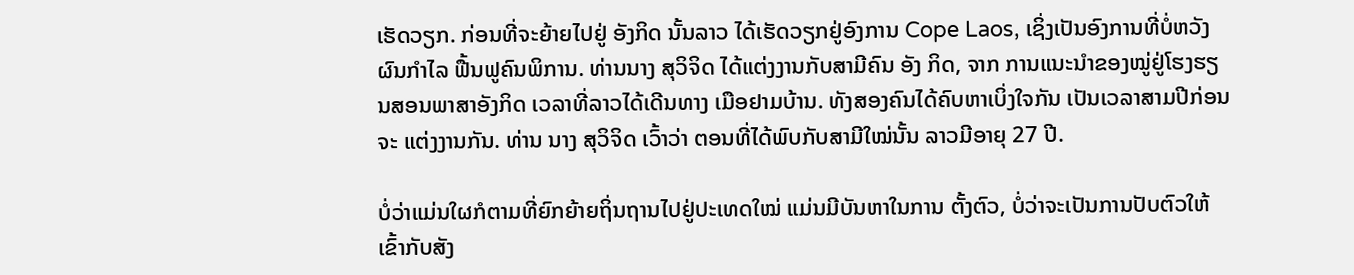ເຮັດວຽກ. ກ່ອນທີ່ຈະຍ້າຍໄປຢູ່ ອັງກິດ ນັ້ນລາວ ໄດ້ເຮັດວຽກຢູ່ອົງການ Cope Laos, ເຊິ່ງເປັນອົງການທີ່ບໍ່ຫວັງຜົນກຳໄລ ຟື້ນຟູຄົນພິການ. ທ່ານນາງ ສຸວິຈິດ ໄດ້ແຕ່ງງານກັບສາມີຄົນ ອັງ ກິດ, ຈາກ ການແນະນຳຂອງໝູ່ຢູ່ໂຮງຮຽນສອນພາສາອັງກິດ ເວລາທີ່ລາວໄດ້ເດີນທາງ ເມືອຢາມບ້ານ. ທັງສອງຄົນໄດ້ຄົບຫາເບິ່ງໃຈກັນ ເປັນເວລາສາມປີກ່ອນຈະ ແຕ່ງງານກັນ. ທ່ານ ນາງ ສຸວິຈິດ ເວົ້າວ່າ ຕອນທີ່ໄດ້ພົບກັບສາມີໃໝ່ນັ້ນ ລາວມີອາຍຸ 27 ປີ.

ບໍ່ວ່າແມ່ນໃຜກໍຕາມທີ່ຍົກຍ້າຍຖິ່ນຖານໄປຢູ່ປະເທດໃໝ່ ແມ່ນມີບັນຫາໃນການ ຕັ້ງຕົວ, ບໍ່ວ່າຈະເປັນການປັບຕົວໃຫ້ເຂົ້າກັບສັງ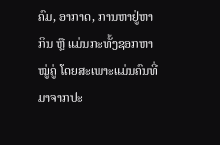ຄົມ, ອາກາດ, ການຫາຢູ່ຫາກິນ ຫຼື ແມ່ນກະທັ້ງຊອກຫາໝູ່ຄູ່ ໂດຍສະເພາະແມ່ນຄົນທີ່ມາຈາກປະ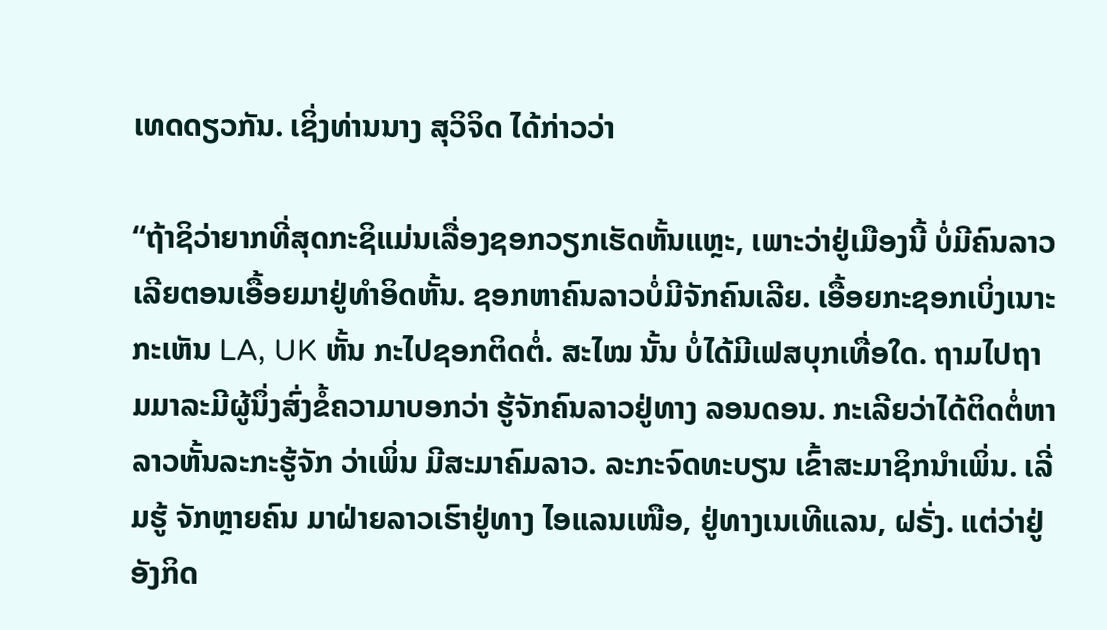ເທດດຽວກັນ. ເຊິ່ງທ່ານນາງ ສຸວິຈິດ ໄດ້ກ່າວວ່າ

“ຖ້າຊິວ່າຍາກທີ່ສຸດກະຊິແມ່ນເລື່ອງຊອກວຽກເຮັດຫັ້ນແຫຼະ, ເພາະວ່າຢູ່ເມືອງນີ້ ບໍ່ມີຄົນລາວເລີຍຕອນເອື້ອຍມາຢູ່ທຳອິດຫັ້ນ. ຊອກຫາຄົນລາວບໍ່ມີຈັກຄົນເລີຍ. ເອື້ອຍກະຊອກເບິ່ງເນາະ ກະເຫັນ LA, UK ຫັ້ນ ກະໄປຊອກຕິດຕໍ່. ສະໄໝ ນັ້ນ ບໍ່ໄດ້ມີເຟສບຸກເທື່ອໃດ. ຖາມໄປຖາມມາລະມີຜູ້ນຶ່ງສົ່ງຂໍ້ຄວາມາບອກວ່າ ຮູ້ຈັກຄົນລາວຢູ່ທາງ ລອນດອນ. ກະເລີຍວ່າໄດ້ຕິດຕໍ່ຫາລາວຫັ້ນລະກະຮູ້ຈັກ ວ່າເພິ່ນ ມີສະມາຄົມລາວ. ລະກະຈົດທະບຽນ ເຂົ້າສະມາຊິກນຳເພິ່ນ. ເລີ່ມຮູ້ ຈັກຫຼາຍຄົນ ມາຝ່າຍລາວເຮົາຢູ່ທາງ ໄອແລນເໜືອ, ຢູ່ທາງເນເທີແລນ, ຝຣັ່ງ. ແຕ່ວ່າຢູ່ ອັງກິດ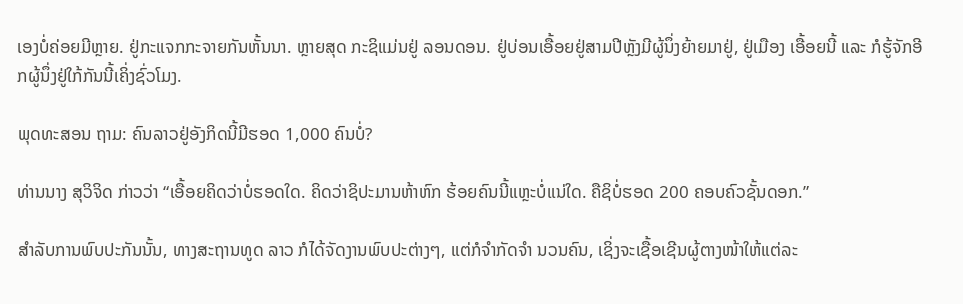ເອງບໍ່ຄ່ອຍມີຫຼາຍ. ຢູ່ກະແຈກກະຈາຍກັນຫັ້ນນາ. ຫຼາຍສຸດ ກະຊິແມ່ນຢູ່ ລອນດອນ. ຢູ່ບ່ອນເອື້ອຍຢູ່ສາມປີຫຼັງມີຜູ້ນຶ່ງຍ້າຍມາຢູ່, ຢູ່ເມືອງ ເອື້ອຍນີ້ ແລະ ກໍຮູ້ຈັກອີກຜູ້ນຶ່ງຢູ່ໃກ້ກັນນີ້ເຄິ່ງຊົ່ວໂມງ.

ພຸດທະສອນ ຖາມ: ຄົນລາວຢູ່ອັງກິດນີ້ມີຮອດ 1,000 ຄົນບໍ່?

ທ່ານນາງ ສຸວິຈິດ ກ່າວວ່າ “ເອື້ອຍຄິດວ່າບໍ່ຮອດໃດ. ຄິດວ່າຊິປະມານຫ້າຫົກ ຮ້ອຍຄົນນີ້ແຫຼະບໍ່ແນ່ໃດ. ຄືຊິບໍ່ຮອດ 200 ຄອບຄົວຊັ້ນດອກ.”

ສຳລັບການພົບປະກັນນັ້ນ, ທາງສະຖານທູດ ລາວ ກໍໄດ້ຈັດງານພົບປະຕ່າງໆ, ແຕ່ກໍຈຳກັດຈຳ ນວນຄົນ, ເຊິ່ງຈະເຊື້ອເຊີນຜູ້ຕາງໜ້າໃຫ້ແຕ່ລະ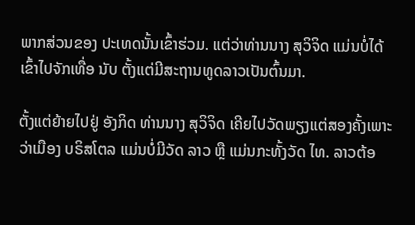ພາກສ່ວນຂອງ ປະເທດນັ້ນເຂົ້າຮ່ວມ. ແຕ່ວ່າທ່ານນາງ ສຸວິຈິດ ແມ່ນບໍ່ໄດ້ເຂົ້າໄປຈັກເທື່ອ ນັບ ຕັ້ງແຕ່ມີສະຖານທູດລາວເປັນຕົ້ນມາ.

ຕັ້ງແຕ່ຍ້າຍໄປຢູ່ ອັງກິດ ທ່ານນາງ ສຸວິຈິດ ເຄີຍໄປວັດພຽງແຕ່ສອງຄັ້ງເພາະວ່າເມືອງ ບຣິສໂຕລ ແມ່ນບໍ່ມີວັດ ລາວ ຫຼື ແມ່ນກະທັ້ງວັດ ໄທ. ລາວຕ້ອ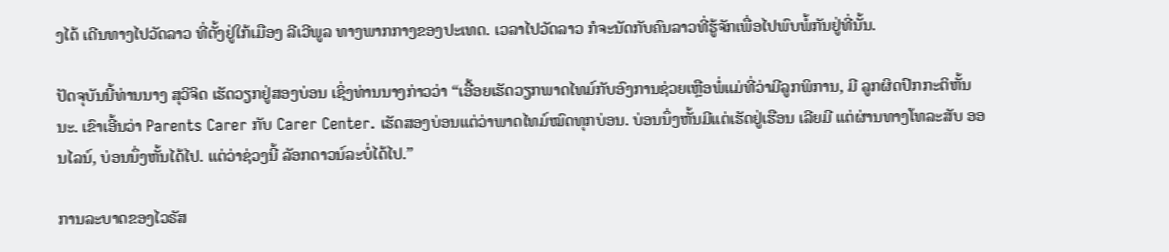ງໄດ້ ເດີນທາງໄປວັດລາວ ທີ່ຕັ້ງຢູ່ໃກ້ເມືອງ ລີເວີພູລ ທາງພາກກາງຂອງປະເທດ. ເວລາໄປວັດລາວ ກໍຈະນັດກັບຄົນລາວທີ່ຮູ້ຈັກເພື່ອໄປພົບພໍ້ກັນຢູ່ທີ່ນັ້ນ.

ປັດຈຸບັນນີ້ທ່ານນາງ ສຸວິຈິດ ເຮັດວຽກຢູ່ສອງບ່ອນ ເຊິ່ງທ່ານນາງກ່າວວ່າ “ເອື້ອຍເຮັດວຽກພາດໄທມ໌ກັບອົງການຊ່ວຍເຫຼືອພໍ່ແມ່ທີ່ວ່າມີລູກພິການ, ມີ ລູກຜິດປົກກະຕິຫັ້ນນະ. ເຂົາເອີ້ນວ່າ Parents Carer ກັບ Carer Center. ເຮັດສອງບ່ອນແຕ່ວ່າພາດໄທມ໌ໝົດທຸກບ່ອນ. ບ່ອນນຶ່ງຫັ້ນມີແຕ່ເຮັດຢູ່ເຮືອນ ເລີຍມີ ແຕ່ຜ່ານທາງໂທລະສັບ ອອນໄລນ໌, ບ່ອນນຶ່ງຫັ້ນໄດ້ໄປ. ແຕ່ວ່າຊ່ວງນີ້ ລັອກດາວນ໌ລະບໍ່ໄດ້ໄປ.”

ການລະບາດຂອງໄວຣັສ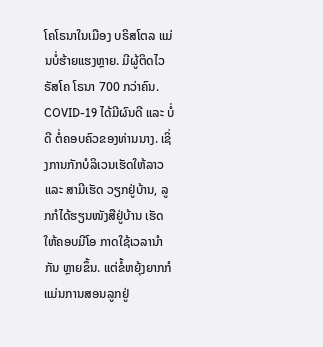ໂຄໂຣນາໃນເມືອງ ບຣິສໂຕລ ແມ່ນບໍ່ຮ້າຍແຮງຫຼາຍ. ມີຜູ້ຕິດໄວຣັສໂຄ ໂຣນາ 700 ກວ່າຄົນ. COVID-19 ໄດ້ມີຜົນດີ ແລະ ບໍ່ດີ ຕໍ່ຄອບຄົວຂອງທ່ານນາງ. ເຊິ່ງການກັກບໍລິເວນເຮັດໃຫ້ລາວ ແລະ ສາມີເຮັດ ວຽກຢູ່ບ້ານ, ລູກກໍໄດ້ຮຽນໜັງສືຢູ່ບ້ານ ເຮັດໃຫ້ຄອບມີໂອ ກາດໃຊ້ເວລານຳກັນ ຫຼາຍຂຶ້ນ. ແຕ່ຂໍ້ຫຍຸ້ງຍາກກໍແມ່ນການສອນລູກຢູ່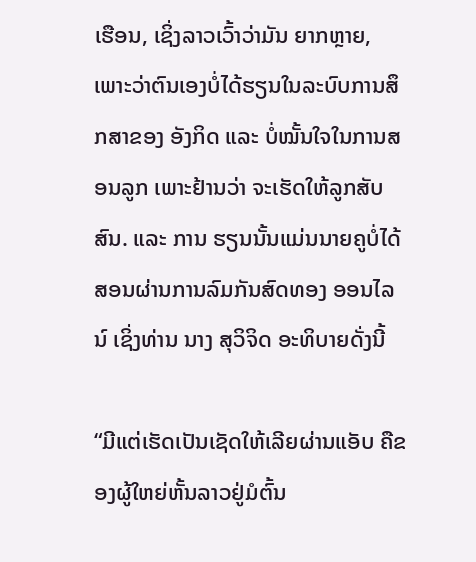ເຮືອນ, ເຊິ່ງລາວເວົ້າວ່າມັນ ຍາກຫຼາຍ, ເພາະວ່າຕົນເອງບໍ່ໄດ້ຮຽນໃນລະບົບການສຶກສາຂອງ ອັງກິດ ແລະ ບໍ່ໝັ້ນໃຈໃນການສອນລູກ ເພາະຢ້ານວ່າ ຈະເຮັດໃຫ້ລູກສັບສົນ. ແລະ ການ ຮຽນນັ້ນແມ່ນນາຍຄູບໍ່ໄດ້ສອນຜ່ານການລົມກັນສົດທອງ ອອນໄລນ໌ ເຊິ່ງທ່ານ ນາງ ສຸວິຈິດ ອະທິບາຍດັ່ງນີ້

“ມີແຕ່ເຮັດເປັນເຊັດໃຫ້ເລີຍຜ່ານແອັບ ຄືຂອງຜູ້ໃຫຍ່ຫັ້ນລາວຢູ່ມໍຕົ້ນ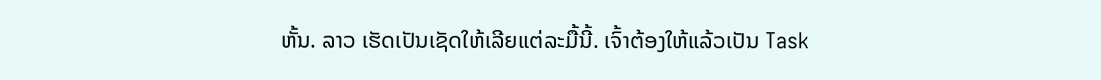ຫັ້ນ. ລາວ ເຮັດເປັນເຊັດໃຫ້ເລີຍແຕ່ລະມື້ນີ້. ເຈົ້າຕ້ອງໃຫ້ແລ້ວເປັນ Task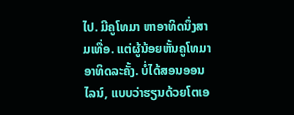ໄປ. ມີຄູໂທມາ ຫາອາທິດນຶ່ງສາມເທື່ອ. ແຕ່ຜູ້ນ້ອຍຫັ້ນຄູໂທມາອາທິດລະຄັ້ງ. ບໍ່ໄດ້ສອນອອນ ໄລນ໌, ແບບວ່າຮຽນດ້ວຍໂຕເອ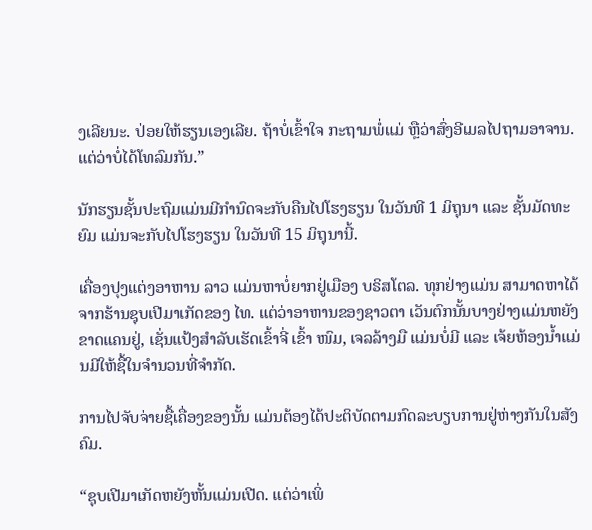ງເລີຍນະ. ປ່ອຍໃຫ້ຮຽນເອງເລີຍ. ຖ້າບໍ່ເຂົ້າໃຈ ກະຖາມພໍ່ແມ່ ຫຼືວ່າສົ່ງອີເມລໄປຖາມອາຈານ. ແຕ່ວ່າບໍ່ໄດ້ໂທລົມກັນ.”

ນັກຮຽນຊັ້ນປະຖົມແມ່ນມີກຳນົດຈະກັບຄືນໄປໂຮງຮຽນ ໃນວັນທີ 1 ມິຖຸນາ ແລະ ຊັ້ນມັດທະຍົມ ແມ່ນຈະກັບໄປໂຮງຮຽນ ໃນວັນທີ 15 ມິຖຸນານີ້.

ເຄື່ອງປຸງແຕ່ງອາຫານ ລາວ ແມ່ນຫາບໍ່ຍາກຢູ່ເມືອງ ບຣິສໂຕລ. ທຸກຢ່າງແມ່ນ ສາມາດຫາໄດ້ ຈາກຮ້ານຊຸບເປີມາເກັດຂອງ ໄທ. ແຕ່ວ່າອາຫານຂອງຊາວຕາ ເວັນຕົກນັ້ນບາງຢ່າງແມ່ນຫຍັງຂາດແຄນຢູ່, ເຊັ່ນແປ້ງສຳລັບເຮັດເຂົ້າຈີ່ ເຂົ້າ ໜົມ, ເຈລລ້າງມື ແມ່ນບໍ່ມີ ແລະ ເຈ້ຍຫ້ອງນໍ້າແມ່ນມີໃຫ້ຊື້ໃນຈຳນວນທີ່ຈຳກັດ.

ການໄປຈັບຈ່າຍຊື້ເຄື່ອງຂອງນັ້ນ ແມ່ນຕ້ອງໄດ້ປະຕິບັດຕາມກົດລະບຽບການຢູ່ຫ່າງກັນໃນສັງຄົມ.

“ຊຸບເປີມາເກັດຫຍັງຫັ້ນແມ່ນເປີດ. ແຕ່ວ່າເພິ່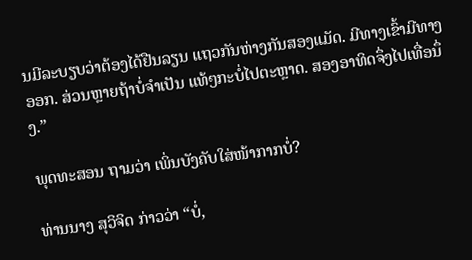ນມີລະບຽບວ່າຕ້ອງໄດ້ຢືນລຽນ ແຖວກັນຫ່າງກັນສອງແມັດ. ມີທາງເຂົ້າມີທາງອອກ. ສ່ວນຫຼາຍຖ້າບໍ່ຈຳເປັນ ແທ້ໆກະບໍ່ໄປຕະຫຼາດ. ສອງອາທິດຈຶ່ງໄປເທື່ອນຶ່ງ.”

ພຸດທະສອນ ຖາມວ່າ ເພິ່ນບັງຄັບໃສ່ໜ້າກາກບໍ່?

ທ່ານນາງ ສຸວິຈິດ ກ່າວວ່າ “ບໍ່,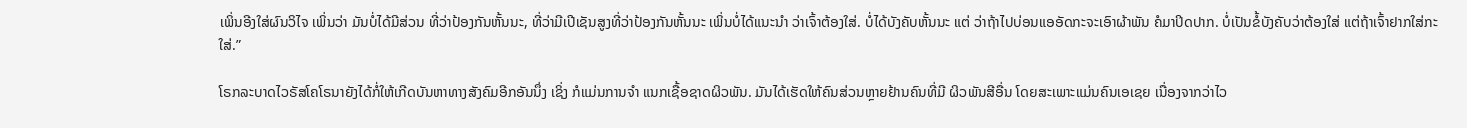ເພິ່ນອີງໃສ່ຜົນວິໄຈ ເພິ່ນວ່າ ມັນບໍ່ໄດ້ມີສ່ວນ ທີ່ວ່າປ້ອງກັນຫັ້ນນະ, ທີ່ວ່າມີເປີເຊັນສູງທີ່ວ່າປ້ອງກັນຫັ້ນນະ ເພິ່ນບໍ່ໄດ້ແນະນຳ ວ່າເຈົ້າຕ້ອງໃສ່. ບໍ່ໄດ້ບັງຄັບຫັ້ນນະ ແຕ່ ວ່າຖ້າໄປບ່ອນແອອັດກະຈະເອົາຜ້າພັນ ຄໍມາປິດປາກ. ບໍ່ເປັນຂໍ້ບັງຄັບວ່າຕ້ອງໃສ່ ແຕ່ຖ້າເຈົ້າຢາກໃສ່ກະໃສ່.”

ໂຣກລະບາດໄວຣັສໂຄໂຣນາຍັງໄດ້ກໍ່ໃຫ້ເກີດບັນຫາທາງສັງຄົມອີກອັນນຶ່ງ ເຊິ່ງ ກໍແມ່ນການຈຳ ແນກເຊື້ອຊາດຜິວພັນ. ມັນໄດ້ເຮັດໃຫ້ຄົນສ່ວນຫຼາຍຢ້ານຄົນທີ່ມີ ຜິວພັນສີອື່ນ ໂດຍສະເພາະແມ່ນຄົນເອເຊຍ ເນື່ອງຈາກວ່າໄວ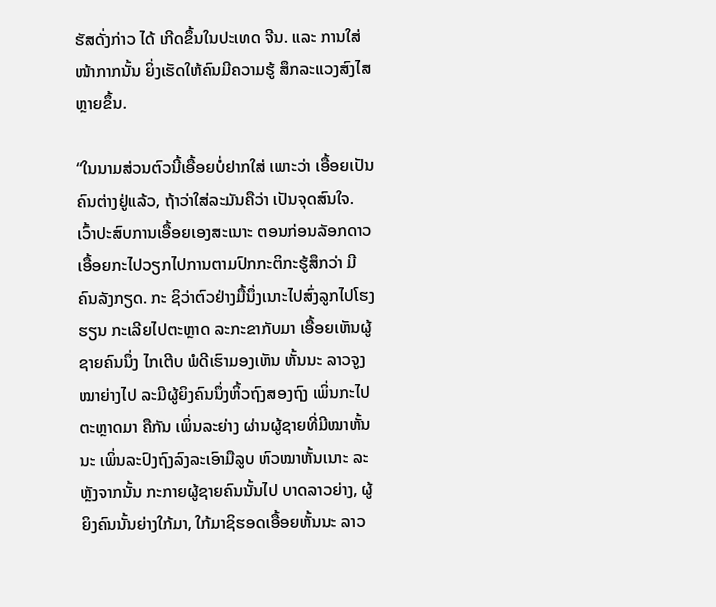ຮັສດັ່ງກ່າວ ໄດ້ ເກີດຂຶ້ນໃນປະເທດ ຈີນ. ແລະ ການໃສ່ໜ້າກາກນັ້ນ ຍິ່ງເຮັດໃຫ້ຄົນມີຄວາມຮູ້ ສຶກລະແວງສົງໄສຫຼາຍຂຶ້ນ.

“ໃນນາມສ່ວນຕົວນີ້ເອື້ອຍບໍ່ຢາກໃສ່ ເພາະວ່າ ເອື້ອຍເປັນຄົນຕ່າງຢູ່ແລ້ວ, ຖ້າວ່າໃສ່ລະມັນຄືວ່າ ເປັນຈຸດສົນໃຈ. ເວົ້າປະສົບການເອື້ອຍເອງສະເນາະ ຕອນກ່ອນລັອກດາວ ເອື້ອຍກະໄປວຽກໄປການຕາມປົກກະຕິກະຮູ້ສຶກວ່າ ມີຄົນລັງກຽດ. ກະ ຊິວ່າຕົວຢ່າງມື້ນຶ່ງເນາະໄປສົ່ງລູກໄປໂຮງຮຽນ ກະເລີຍໄປຕະຫຼາດ ລະກະຂາກັບມາ ເອື້ອຍເຫັນຜູ້ຊາຍຄົນນຶ່ງ ໄກເຕີບ ພໍດີເຮົາມອງເຫັນ ຫັ້ນນະ ລາວຈູງໝາຍ່າງໄປ ລະມີຜູ້ຍິງຄົນນຶ່ງຫິ້ວຖົງສອງຖົງ ເພິ່ນກະໄປຕະຫຼາດມາ ຄືກັນ ເພິ່ນລະຍ່າງ ຜ່ານຜູ້ຊາຍທີ່ມີໝາຫັ້ນນະ ເພິ່ນລະປົງຖົງລົງລະເອົາມືລູບ ຫົວໝາຫັ້ນເນາະ ລະຫຼັງຈາກນັ້ນ ກະກາຍຜູ້ຊາຍຄົນນັ້ນໄປ ບາດລາວຍ່າງ, ຜູ້ຍິງຄົນນັ້ນຍ່າງໃກ້ມາ, ໃກ້ມາຊິຮອດເອື້ອຍຫັ້ນນະ ລາວ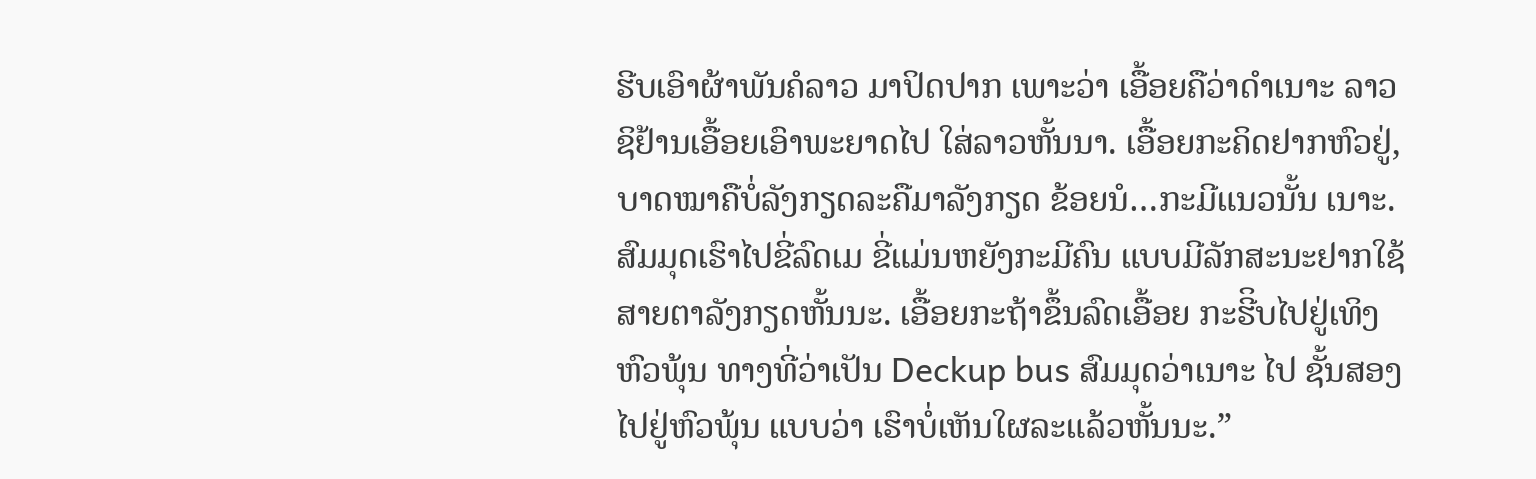ຮີບເອົາຜ້າພັນຄໍລາວ ມາປິດປາກ ເພາະວ່າ ເອື້ອຍຄືວ່າດຳເນາະ ລາວຊິຢ້ານເອື້ອຍເອົາພະຍາດໄປ ໃສ່ລາວຫັ້ນນາ. ເອື້ອຍກະຄິດຢາກຫົວຢູ່, ບາດໝາຄືບໍ່ລັງກຽດລະຄືມາລັງກຽດ ຂ້ອຍນໍ…ກະມີແນວນັ້ນ ເນາະ. ສົມມຸດເຮົາໄປຂີ່ລົດເມ ຂີ່ແມ່ນຫຍັງກະມີຄົນ ແບບມີລັກສະນະຢາກໃຊ້ ສາຍຕາລັງກຽດຫັ້ນນະ. ເອື້ອຍກະຖ້າຂຶ້ນລົດເອື້ອຍ ກະຮີິບໄປຢູ່ເທິງຫົວພຸ້ນ ທາງທີ່ວ່າເປັນ Deckup bus ສົມມຸດວ່າເນາະ ໄປ ຊັ້ນສອງໄປຢູ່ຫົວພຸ້ນ ແບບວ່າ ເຮົາບໍ່ເຫັນໃຜລະແລ້ວຫັ້ນນະ.”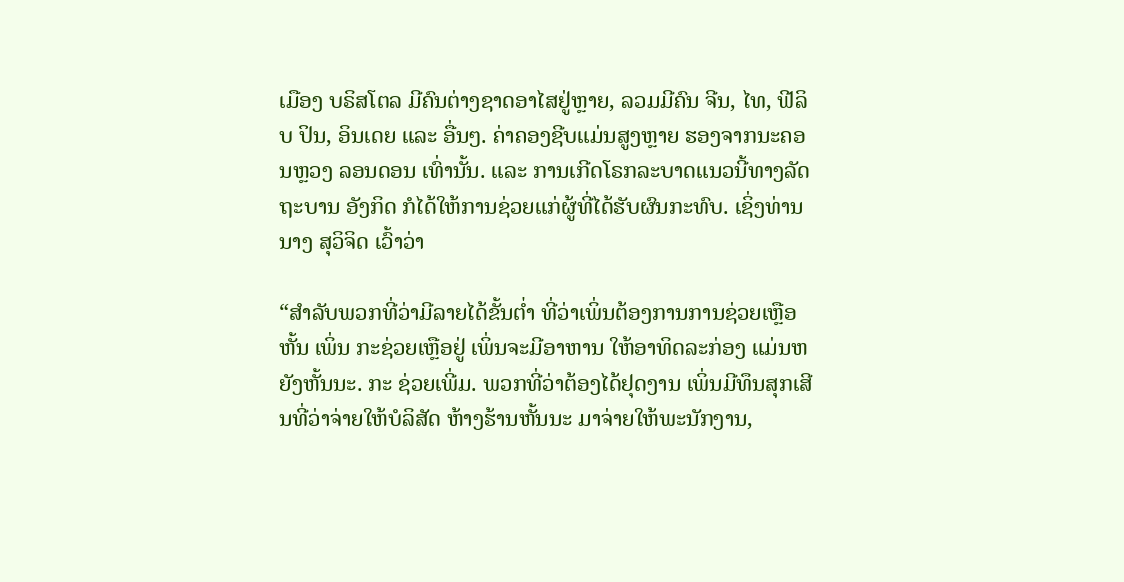ເມືອງ ບຣິສໂຕລ ມີຄົນຕ່າງຊາດອາໄສຢູ່ຫຼາຍ, ລວມມີຄົນ ຈີນ, ໄທ, ຟີລິບ ປິນ, ອິນເດຍ ແລະ ອື່ນໆ. ຄ່າຄອງຊີບແມ່ນສູງຫຼາຍ ຮອງຈາກນະຄອນຫຼວງ ລອນດອນ ເທົ່ານັ້ນ. ແລະ ການເກີດໂຣກລະບາດແນວນີ້ທາງລັດຖະບານ ອັງກິດ ກໍໄດ້ໃຫ້ການຊ່ວຍແກ່ຜູ້ທີ່ໄດ້ຮັບຜົນກະທົບ. ເຊິ່ງທ່ານນາງ ສຸວິຈິດ ເວົ້າວ່າ

“ສຳລັບພວກທີ່ວ່າມີລາຍໄດ້ຂັ້ນຕໍ່າ ທີ່ວ່າເພິ່ນຕ້ອງການການຊ່ວຍເຫຼືອຫັ້ນ ເພິ່ນ ກະຊ່ວຍເຫຼືອຢູ່ ເພິ່ນຈະມີອາຫານ ໃຫ້ອາທິດລະກ່ອງ ແມ່ນຫຍັງຫັ້ນນະ. ກະ ຊ່ວຍເພີ່ມ. ພວກທີ່ວ່າຕ້ອງໄດ້ຢຸດງານ ເພິ່ນມີທຶນສຸກເສີນທີ່ວ່າຈ່າຍໃຫ້ບໍລິສັດ ຫ້າງຮ້ານຫັ້ນນະ ມາຈ່າຍໃຫ້ພະນັກງານ,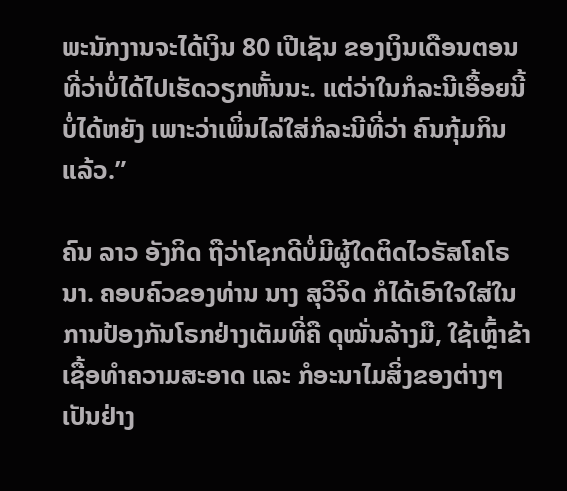ພະນັກງານຈະໄດ້ເງິນ 80 ເປີເຊັນ ຂອງເງິນເດືອນຕອນທີ່ວ່າບໍ່ໄດ້ໄປເຮັດວຽກຫັ້ນນະ. ແຕ່ວ່າໃນກໍລະນີເອື້ອຍນີ້ ບໍ່ໄດ້ຫຍັງ ເພາະວ່າເພິ່ນໄລ່ໃສ່ກໍລະນີທີ່ວ່າ ຄົນກຸ້ມກິນແລ້ວ.”

ຄົນ ລາວ ອັງກິດ ຖືວ່າໂຊກດີບໍ່ມີຜູ້ໃດຕິດໄວຣັສໂຄໂຣນາ. ຄອບຄົວຂອງທ່ານ ນາງ ສຸວິຈິດ ກໍໄດ້ເອົາໃຈໃສ່ໃນການປ້ອງກັນໂຣກຢ່າງເຕັມທີ່ຄື ດຸໝັ່ນລ້າງມື, ໃຊ້ເຫຼົ້າຂ້າເຊື້ອທຳຄວາມສະອາດ ແລະ ກໍອະນາໄມສິ່ງຂອງຕ່າງໆເປັນຢ່າງ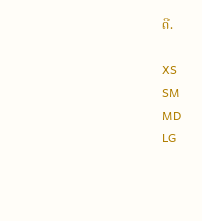ດີ.

XS
SM
MD
LG